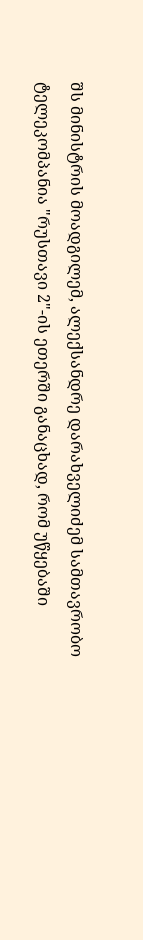შს მინისტრის მოადგილემ, ალექსანდრე დარახველიძემ სამთავრობო ტელეკომპანია "რუსთავი 2"-ის ეთერში განაცხად, რომ უწყებაში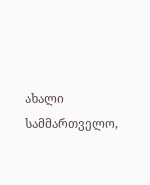ახალი სამმართველო,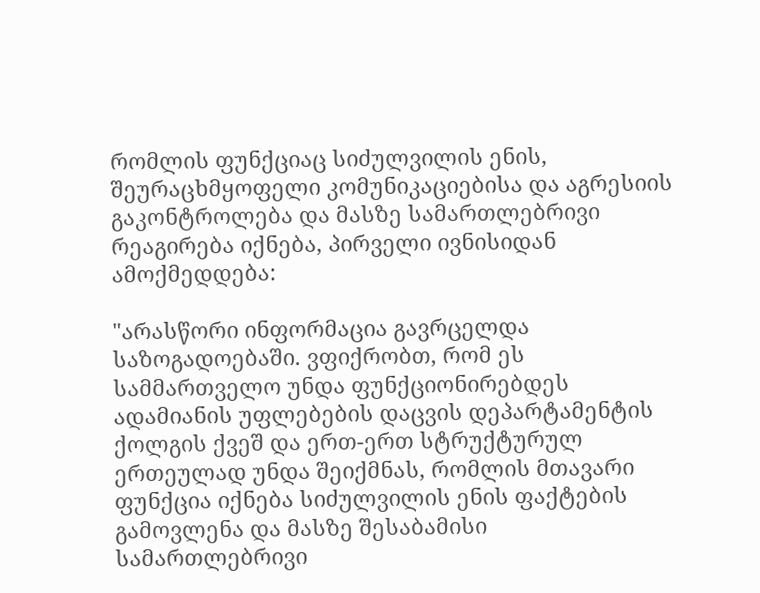რომლის ფუნქციაც სიძულვილის ენის, შეურაცხმყოფელი კომუნიკაციებისა და აგრესიის გაკონტროლება და მასზე სამართლებრივი რეაგირება იქნება, პირველი ივნისიდან ამოქმედდება:

"არასწორი ინფორმაცია გავრცელდა საზოგადოებაში. ვფიქრობთ, რომ ეს სამმართველო უნდა ფუნქციონირებდეს ადამიანის უფლებების დაცვის დეპარტამენტის ქოლგის ქვეშ და ერთ-ერთ სტრუქტურულ ერთეულად უნდა შეიქმნას, რომლის მთავარი ფუნქცია იქნება სიძულვილის ენის ფაქტების გამოვლენა და მასზე შესაბამისი სამართლებრივი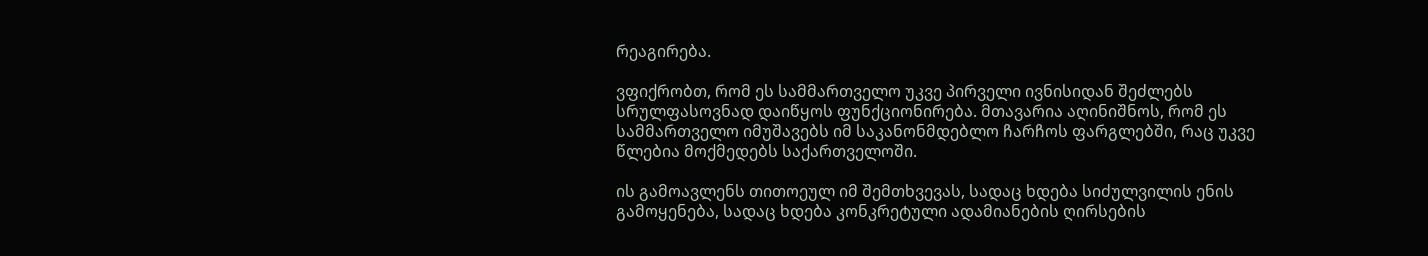რეაგირება.

ვფიქრობთ, რომ ეს სამმართველო უკვე პირველი ივნისიდან შეძლებს სრულფასოვნად დაიწყოს ფუნქციონირება. მთავარია აღინიშნოს, რომ ეს სამმართველო იმუშავებს იმ საკანონმდებლო ჩარჩოს ფარგლებში, რაც უკვე წლებია მოქმედებს საქართველოში.

ის გამოავლენს თითოეულ იმ შემთხვევას, სადაც ხდება სიძულვილის ენის გამოყენება, სადაც ხდება კონკრეტული ადამიანების ღირსების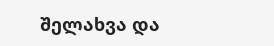შელახვა და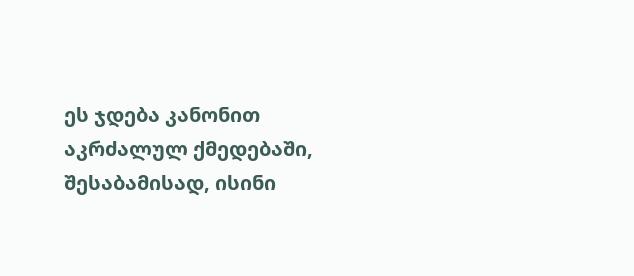ეს ჯდება კანონით აკრძალულ ქმედებაში, შესაბამისად, ისინი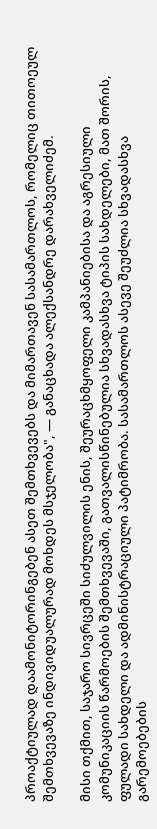პროაქტიულად დაამონიტორინგებენ ასეთ შემთხვევებს და მიმართავენ სასამართლოს, რომელიც თითოეულ შემთხვევაზე ინდივიდუალურად მოხდეს მსჯელობა", — განაცხადა ალექსანდრე დარახველიძემ.

მისი თქმით, საჯარო სივრცეში სიძულვილის ენის, შეურაცხმყოფელი კამპანიებისა და აგრესიული კომუნიკაციის წარმოების შემთხვევაში, გათვალისწინებულია სხვადასხვა ტიპის სახდელები, მათ შორის, ფულადი სახდელი და ადმინისტრაციული პატიმრობა. სასამართლოს ასევე შეუძლია სხვადასხვა გარემოებების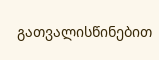გათვალისწინებით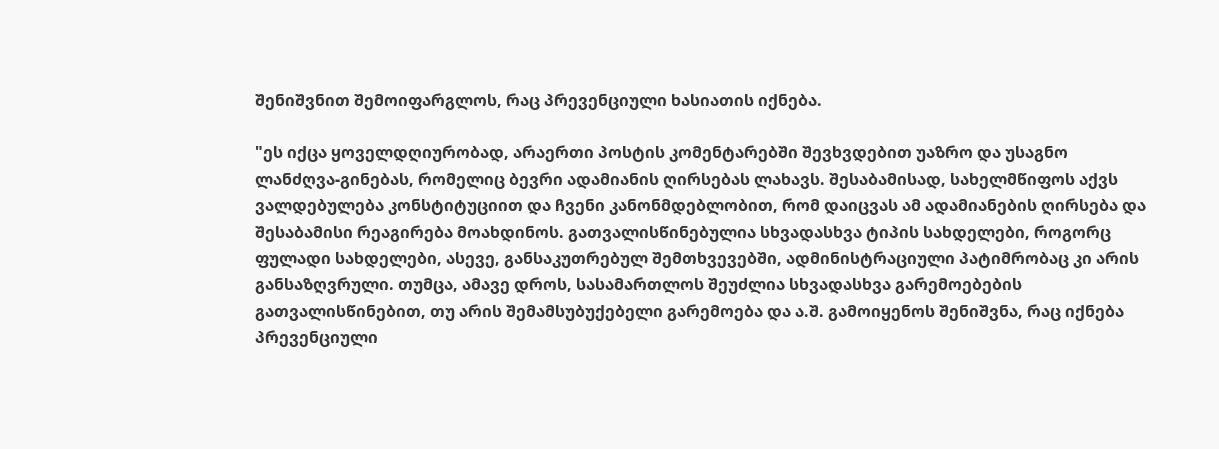შენიშვნით შემოიფარგლოს, რაც პრევენციული ხასიათის იქნება.

"ეს იქცა ყოველდღიურობად, არაერთი პოსტის კომენტარებში შევხვდებით უაზრო და უსაგნო ლანძღვა-გინებას, რომელიც ბევრი ადამიანის ღირსებას ლახავს. შესაბამისად, სახელმწიფოს აქვს ვალდებულება კონსტიტუციით და ჩვენი კანონმდებლობით, რომ დაიცვას ამ ადამიანების ღირსება და შესაბამისი რეაგირება მოახდინოს. გათვალისწინებულია სხვადასხვა ტიპის სახდელები, როგორც ფულადი სახდელები, ასევე, განსაკუთრებულ შემთხვევებში, ადმინისტრაციული პატიმრობაც კი არის განსაზღვრული. თუმცა, ამავე დროს, სასამართლოს შეუძლია სხვადასხვა გარემოებების გათვალისწინებით, თუ არის შემამსუბუქებელი გარემოება და ა.შ. გამოიყენოს შენიშვნა, რაც იქნება პრევენციული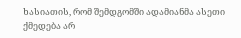ხასიათის, რომ შემდგომში ადამიანმა ასეთი ქმედება არ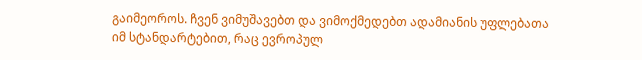გაიმეოროს. ჩვენ ვიმუშავებთ და ვიმოქმედებთ ადამიანის უფლებათა იმ სტანდარტებით, რაც ევროპულ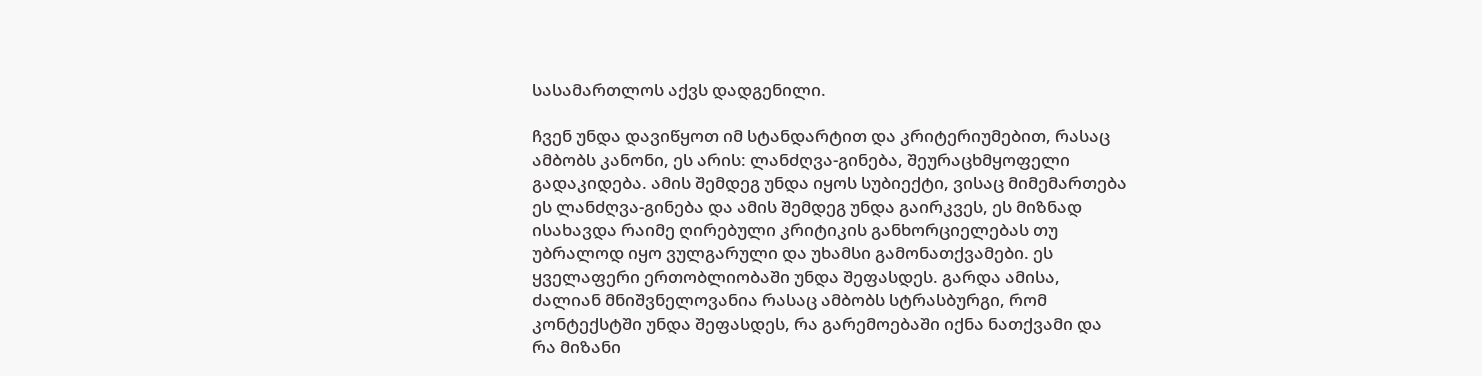სასამართლოს აქვს დადგენილი.

ჩვენ უნდა დავიწყოთ იმ სტანდარტით და კრიტერიუმებით, რასაც ამბობს კანონი, ეს არის: ლანძღვა-გინება, შეურაცხმყოფელი გადაკიდება. ამის შემდეგ უნდა იყოს სუბიექტი, ვისაც მიმემართება ეს ლანძღვა-გინება და ამის შემდეგ უნდა გაირკვეს, ეს მიზნად ისახავდა რაიმე ღირებული კრიტიკის განხორციელებას თუ უბრალოდ იყო ვულგარული და უხამსი გამონათქვამები. ეს ყველაფერი ერთობლიობაში უნდა შეფასდეს. გარდა ამისა, ძალიან მნიშვნელოვანია რასაც ამბობს სტრასბურგი, რომ კონტექსტში უნდა შეფასდეს, რა გარემოებაში იქნა ნათქვამი და რა მიზანი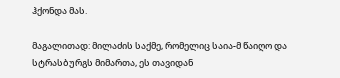ჰქონდა მას.

მაგალითად: მილაძის საქმე, რომელიც საია-მ წაიღო და სტრასბურგს მიმართა, ეს თავიდან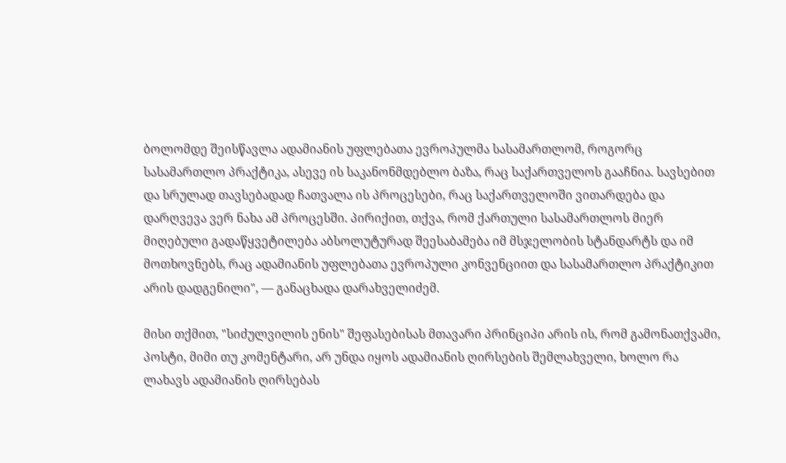ბოლომდე შეისწავლა ადამიანის უფლებათა ევროპულმა სასამართლომ, როგორც სასამართლო პრაქტიკა, ასევე ის საკანონმდებლო ბაზა, რაც საქართველოს გააჩნია. სავსებით და სრულად თავსებადად ჩათვალა ის პროცესები, რაც საქართველოში ვითარდება და დარღვევა ვერ ნახა ამ პროცესში. პირიქით, თქვა, რომ ქართული სასამართლოს მიერ მიღებული გადაწყვეტილება აბსოლუტურად შეესაბამება იმ მსჯელობის სტანდარტს და იმ მოთხოვნებს, რაც ადამიანის უფლებათა ევროპული კონვენციით და სასამართლო პრაქტიკით არის დადგენილი", — განაცხადა დარახველიძემ.

მისი თქმით, "სიძულვილის ენის" შეფასებისას მთავარი პრინციპი არის ის, რომ გამონათქვამი, პოსტი, მიმი თუ კომენტარი, არ უნდა იყოს ადამიანის ღირსების შემლახველი, ხოლო რა ლახავს ადამიანის ღირსებას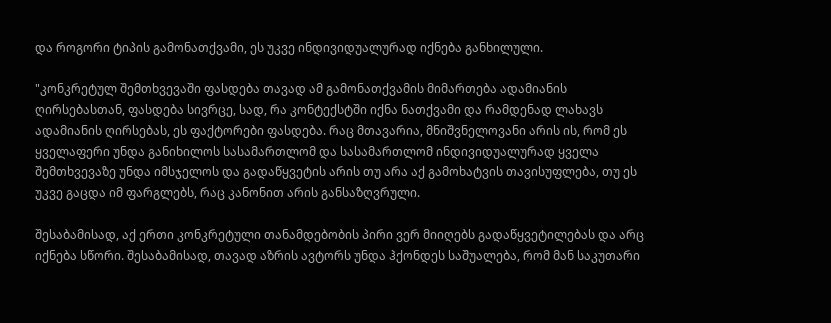და როგორი ტიპის გამონათქვამი, ეს უკვე ინდივიდუალურად იქნება განხილული.

"კონკრეტულ შემთხვევაში ფასდება თავად ამ გამონათქვამის მიმართება ადამიანის ღირსებასთან, ფასდება სივრცე, სად, რა კონტექსტში იქნა ნათქვამი და რამდენად ლახავს ადამიანის ღირსებას, ეს ფაქტორები ფასდება. რაც მთავარია, მნიშვნელოვანი არის ის, რომ ეს ყველაფერი უნდა განიხილოს სასამართლომ და სასამართლომ ინდივიდუალურად ყველა შემთხვევაზე უნდა იმსჯელოს და გადაწყვეტის არის თუ არა აქ გამოხატვის თავისუფლება, თუ ეს უკვე გაცდა იმ ფარგლებს, რაც კანონით არის განსაზღვრული.

შესაბამისად, აქ ერთი კონკრეტული თანამდებობის პირი ვერ მიიღებს გადაწყვეტილებას და არც იქნება სწორი. შესაბამისად, თავად აზრის ავტორს უნდა ჰქონდეს საშუალება, რომ მან საკუთარი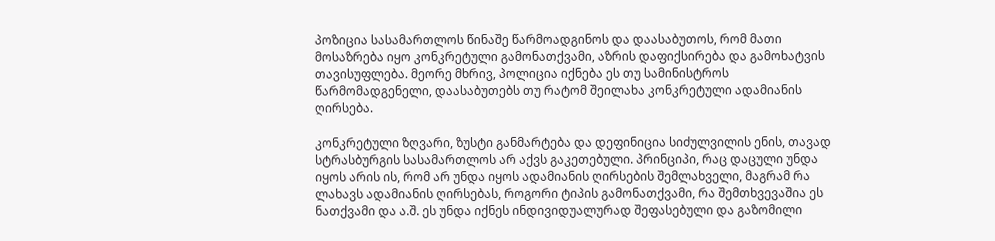პოზიცია სასამართლოს წინაშე წარმოადგინოს და დაასაბუთოს, რომ მათი მოსაზრება იყო კონკრეტული გამონათქვამი, აზრის დაფიქსირება და გამოხატვის თავისუფლება. მეორე მხრივ, პოლიცია იქნება ეს თუ სამინისტროს წარმომადგენელი, დაასაბუთებს თუ რატომ შეილახა კონკრეტული ადამიანის ღირსება.

კონკრეტული ზღვარი, ზუსტი განმარტება და დეფინიცია სიძულვილის ენის, თავად სტრასბურგის სასამართლოს არ აქვს გაკეთებული. პრინციპი, რაც დაცული უნდა იყოს არის ის, რომ არ უნდა იყოს ადამიანის ღირსების შემლახველი, მაგრამ რა ლახავს ადამიანის ღირსებას, როგორი ტიპის გამონათქვამი, რა შემთხვევაშია ეს ნათქვამი და ა.შ. ეს უნდა იქნეს ინდივიდუალურად შეფასებული და გაზომილი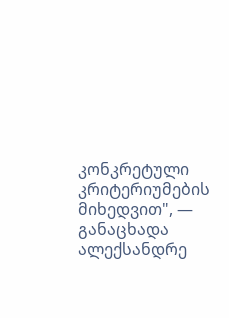კონკრეტული კრიტერიუმების მიხედვით", — განაცხადა ალექსანდრე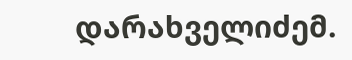დარახველიძემ.